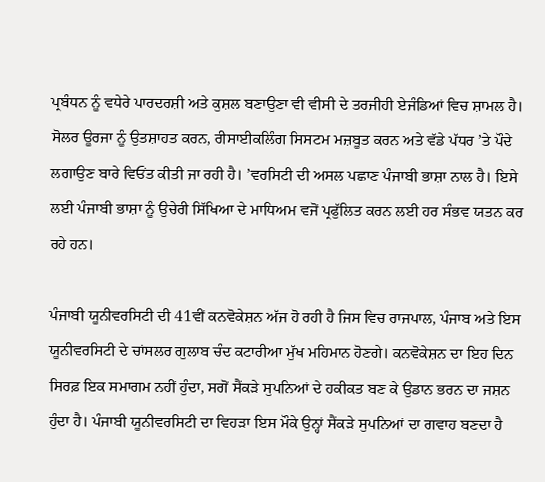ਪ੍ਰਬੰਧਨ ਨੂੰ ਵਧੇਰੇ ਪਾਰਦਰਸ਼ੀ ਅਤੇ ਕੁਸ਼ਲ ਬਣਾਉਣਾ ਵੀ ਵੀਸੀ ਦੇ ਤਰਜੀਹੀ ਏਜੰਡਿਆਂ ਵਿਚ ਸ਼ਾਮਲ ਹੈ। ਸੋਲਰ ਊਰਜਾ ਨੂੰ ਉਤਸ਼ਾਹਤ ਕਰਨ, ਰੀਸਾਈਕਲਿੰਗ ਸਿਸਟਮ ਮਜ਼ਬੂਤ ਕਰਨ ਅਤੇ ਵੱਡੇ ਪੱਧਰ ’ਤੇ ਪੌਦੇ ਲਗਾਉਣ ਬਾਰੇ ਵਿਓਂਤ ਕੀਤੀ ਜਾ ਰਹੀ ਹੈ। ’ਵਰਸਿਟੀ ਦੀ ਅਸਲ ਪਛਾਣ ਪੰਜਾਬੀ ਭਾਸ਼ਾ ਨਾਲ ਹੈ। ਇਸੇ ਲਈ ਪੰਜਾਬੀ ਭਾਸ਼ਾ ਨੂੰ ਉਚੇਰੀ ਸਿੱਖਿਆ ਦੇ ਮਾਧਿਅਮ ਵਜੋਂ ਪ੍ਰਫੁੱਲਿਤ ਕਰਨ ਲਈ ਹਰ ਸੰਭਵ ਯਤਨ ਕਰ ਰਹੇ ਹਨ।

ਪੰਜਾਬੀ ਯੂਨੀਵਰਸਿਟੀ ਦੀ 41ਵੀਂ ਕਨਵੋਕੇਸ਼ਨ ਅੱਜ ਹੋ ਰਹੀ ਹੈ ਜਿਸ ਵਿਚ ਰਾਜਪਾਲ, ਪੰਜਾਬ ਅਤੇ ਇਸ ਯੂਨੀਵਰਸਿਟੀ ਦੇ ਚਾਂਸਲਰ ਗੁਲਾਬ ਚੰਦ ਕਟਾਰੀਆ ਮੁੱਖ ਮਹਿਮਾਨ ਹੋਣਗੇ। ਕਨਵੋਕੇਸ਼ਨ ਦਾ ਇਹ ਦਿਨ ਸਿਰਫ਼ ਇਕ ਸਮਾਗਮ ਨਹੀਂ ਹੁੰਦਾ, ਸਗੋਂ ਸੈਂਕੜੇ ਸੁਪਨਿਆਂ ਦੇ ਹਕੀਕਤ ਬਣ ਕੇ ਉਡਾਨ ਭਰਨ ਦਾ ਜਸ਼ਨ ਹੁੰਦਾ ਹੈ। ਪੰਜਾਬੀ ਯੂਨੀਵਰਸਿਟੀ ਦਾ ਵਿਹੜਾ ਇਸ ਮੌਕੇ ਉਨ੍ਹਾਂ ਸੈਂਕੜੇ ਸੁਪਨਿਆਂ ਦਾ ਗਵਾਹ ਬਣਦਾ ਹੈ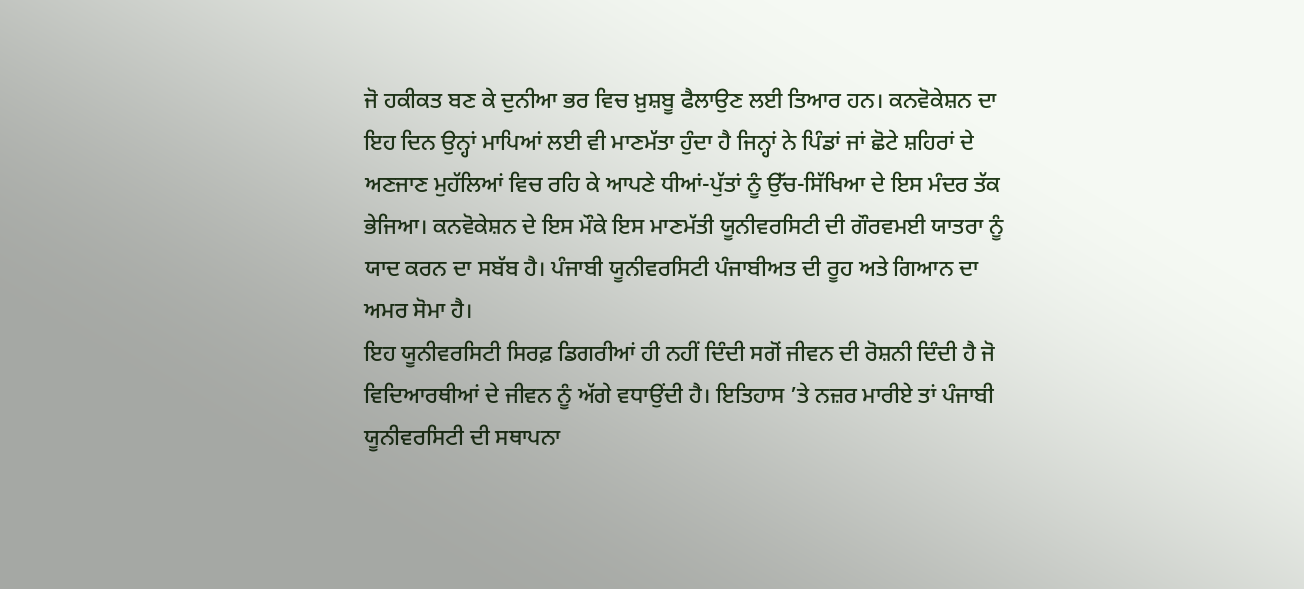ਜੋ ਹਕੀਕਤ ਬਣ ਕੇ ਦੁਨੀਆ ਭਰ ਵਿਚ ਖ਼ੁਸ਼ਬੂ ਫੈਲਾਉਣ ਲਈ ਤਿਆਰ ਹਨ। ਕਨਵੋਕੇਸ਼ਨ ਦਾ ਇਹ ਦਿਨ ਉਨ੍ਹਾਂ ਮਾਪਿਆਂ ਲਈ ਵੀ ਮਾਣਮੱਤਾ ਹੁੰਦਾ ਹੈ ਜਿਨ੍ਹਾਂ ਨੇ ਪਿੰਡਾਂ ਜਾਂ ਛੋਟੇ ਸ਼ਹਿਰਾਂ ਦੇ ਅਣਜਾਣ ਮੁਹੱਲਿਆਂ ਵਿਚ ਰਹਿ ਕੇ ਆਪਣੇ ਧੀਆਂ-ਪੁੱਤਾਂ ਨੂੰ ਉੱਚ-ਸਿੱਖਿਆ ਦੇ ਇਸ ਮੰਦਰ ਤੱਕ ਭੇਜਿਆ। ਕਨਵੋਕੇਸ਼ਨ ਦੇ ਇਸ ਮੌਕੇ ਇਸ ਮਾਣਮੱਤੀ ਯੂਨੀਵਰਸਿਟੀ ਦੀ ਗੌਰਵਮਈ ਯਾਤਰਾ ਨੂੰ ਯਾਦ ਕਰਨ ਦਾ ਸਬੱਬ ਹੈ। ਪੰਜਾਬੀ ਯੂਨੀਵਰਸਿਟੀ ਪੰਜਾਬੀਅਤ ਦੀ ਰੂਹ ਅਤੇ ਗਿਆਨ ਦਾ ਅਮਰ ਸੋਮਾ ਹੈ।
ਇਹ ਯੂਨੀਵਰਸਿਟੀ ਸਿਰਫ਼ ਡਿਗਰੀਆਂ ਹੀ ਨਹੀਂ ਦਿੰਦੀ ਸਗੋਂ ਜੀਵਨ ਦੀ ਰੋਸ਼ਨੀ ਦਿੰਦੀ ਹੈ ਜੋ ਵਿਦਿਆਰਥੀਆਂ ਦੇ ਜੀਵਨ ਨੂੰ ਅੱਗੇ ਵਧਾਉਂਦੀ ਹੈ। ਇਤਿਹਾਸ ’ਤੇ ਨਜ਼ਰ ਮਾਰੀਏ ਤਾਂ ਪੰਜਾਬੀ ਯੂਨੀਵਰਸਿਟੀ ਦੀ ਸਥਾਪਨਾ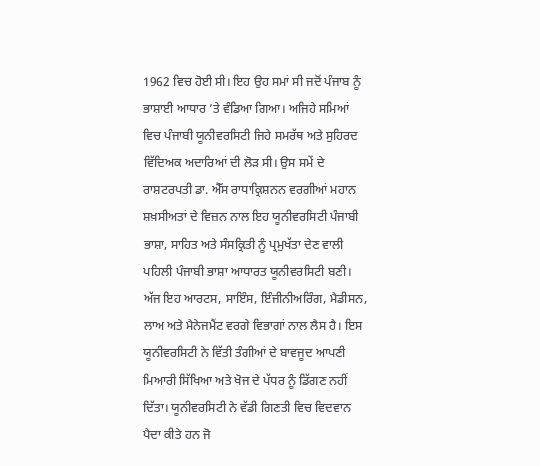1962 ਵਿਚ ਹੋਈ ਸੀ। ਇਹ ਉਹ ਸਮਾਂ ਸੀ ਜਦੋਂ ਪੰਜਾਬ ਨੂੰ ਭਾਸ਼ਾਈ ਆਧਾਰ ’ਤੇ ਵੰਡਿਆ ਗਿਆ। ਅਜਿਹੇ ਸਮਿਆਂ ਵਿਚ ਪੰਜਾਬੀ ਯੂਨੀਵਰਸਿਟੀ ਜਿਹੇ ਸਮਰੱਥ ਅਤੇ ਸੁਹਿਰਦ ਵਿੱਦਿਅਕ ਅਦਾਰਿਆਂ ਦੀ ਲੋੜ ਸੀ। ਉਸ ਸਮੇਂ ਦੇ ਰਾਸ਼ਟਰਪਤੀ ਡਾ. ਐੱਸ ਰਾਧਾਕ੍ਰਿਸ਼ਨਨ ਵਰਗੀਆਂ ਮਹਾਨ ਸ਼ਖ਼ਸੀਅਤਾਂ ਦੇ ਵਿਜ਼ਨ ਨਾਲ ਇਹ ਯੂਨੀਵਰਸਿਟੀ ਪੰਜਾਬੀ ਭਾਸ਼ਾ, ਸਾਹਿਤ ਅਤੇ ਸੰਸਕ੍ਰਿਤੀ ਨੂੰ ਪ੍ਰਮੁਖੱਤਾ ਦੇਣ ਵਾਲੀ ਪਹਿਲੀ ਪੰਜਾਬੀ ਭਾਸ਼ਾ ਆਧਾਰਤ ਯੂਨੀਵਰਸਿਟੀ ਬਣੀ। ਅੱਜ ਇਹ ਆਰਟਸ, ਸਾਇੰਸ, ਇੰਜੀਨੀਅਰਿੰਗ, ਮੈਡੀਸਨ, ਲਾਅ ਅਤੇ ਮੈਨੇਜਮੈਂਟ ਵਰਗੇ ਵਿਭਾਗਾਂ ਨਾਲ ਲੈਸ ਹੈ। ਇਸ ਯੂਨੀਵਰਸਿਟੀ ਨੇ ਵਿੱਤੀ ਤੰਗੀਆਂ ਦੇ ਬਾਵਜੂਦ ਆਪਣੀ ਮਿਆਰੀ ਸਿੱਖਿਆ ਅਤੇ ਖੋਜ ਦੇ ਪੱਧਰ ਨੂੰ ਡਿੱਗਣ ਨਹੀਂ ਦਿੱਤਾ। ਯੂਨੀਵਰਸਿਟੀ ਨੇ ਵੱਡੀ ਗਿਣਤੀ ਵਿਚ ਵਿਦਵਾਨ ਪੈਦਾ ਕੀਤੇ ਹਨ ਜੋ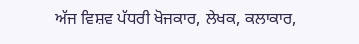ਅੱਜ ਵਿਸ਼ਵ ਪੱਧਰੀ ਖੋਜਕਾਰ, ਲੇਖਕ, ਕਲਾਕਾਰ,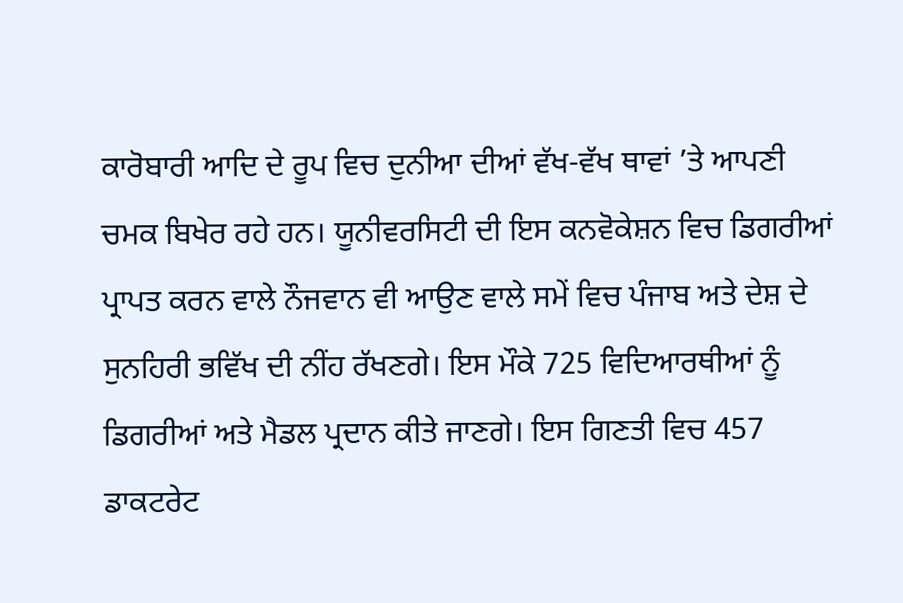ਕਾਰੋਬਾਰੀ ਆਦਿ ਦੇ ਰੂਪ ਵਿਚ ਦੁਨੀਆ ਦੀਆਂ ਵੱਖ-ਵੱਖ ਥਾਵਾਂ ’ਤੇ ਆਪਣੀ ਚਮਕ ਬਿਖੇਰ ਰਹੇ ਹਨ। ਯੂਨੀਵਰਸਿਟੀ ਦੀ ਇਸ ਕਨਵੋਕੇਸ਼ਨ ਵਿਚ ਡਿਗਰੀਆਂ ਪ੍ਰਾਪਤ ਕਰਨ ਵਾਲੇ ਨੌਜਵਾਨ ਵੀ ਆਉਣ ਵਾਲੇ ਸਮੇਂ ਵਿਚ ਪੰਜਾਬ ਅਤੇ ਦੇਸ਼ ਦੇ ਸੁਨਹਿਰੀ ਭਵਿੱਖ ਦੀ ਨੀਂਹ ਰੱਖਣਗੇ। ਇਸ ਮੌਕੇ 725 ਵਿਦਿਆਰਥੀਆਂ ਨੂੰ ਡਿਗਰੀਆਂ ਅਤੇ ਮੈਡਲ ਪ੍ਰਦਾਨ ਕੀਤੇ ਜਾਣਗੇ। ਇਸ ਗਿਣਤੀ ਵਿਚ 457 ਡਾਕਟਰੇਟ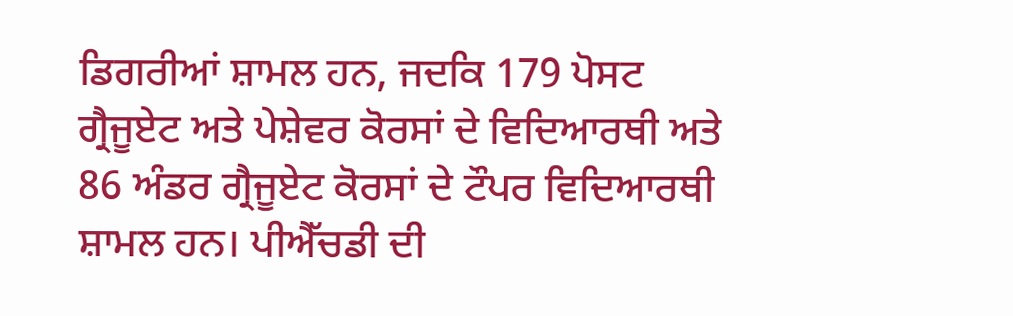ਡਿਗਰੀਆਂ ਸ਼ਾਮਲ ਹਨ, ਜਦਕਿ 179 ਪੋਸਟ ਗ੍ਰੈਜੂਏਟ ਅਤੇ ਪੇਸ਼ੇਵਰ ਕੋਰਸਾਂ ਦੇ ਵਿਦਿਆਰਥੀ ਅਤੇ 86 ਅੰਡਰ ਗ੍ਰੈਜੂਏਟ ਕੋਰਸਾਂ ਦੇ ਟੌਪਰ ਵਿਦਿਆਰਥੀ ਸ਼ਾਮਲ ਹਨ। ਪੀਐੱਚਡੀ ਦੀ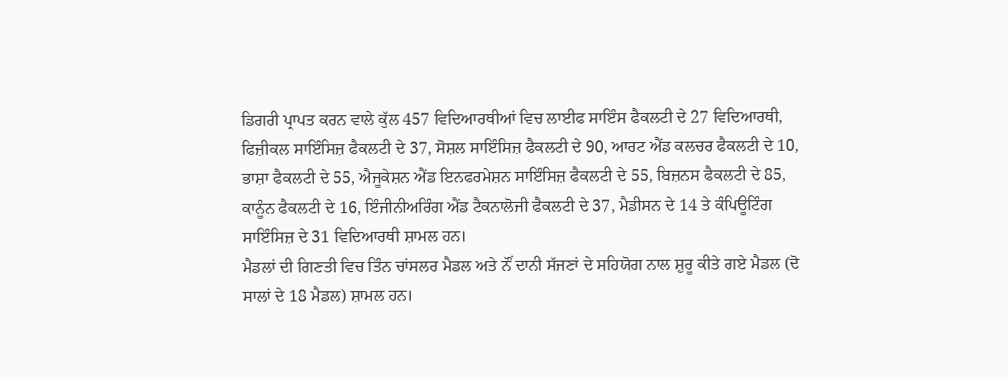ਡਿਗਰੀ ਪ੍ਰਾਪਤ ਕਰਨ ਵਾਲੇ ਕੁੱਲ 457 ਵਿਦਿਆਰਥੀਆਂ ਵਿਚ ਲਾਈਫ ਸਾਇੰਸ ਫੈਕਲਟੀ ਦੇ 27 ਵਿਦਿਆਰਥੀ, ਫਿਜ਼ੀਕਲ ਸਾਇੰਸਿਜ਼ ਫੈਕਲਟੀ ਦੇ 37, ਸੋਸ਼ਲ ਸਾਇੰਸਿਜ਼ ਫੈਕਲਟੀ ਦੇ 90, ਆਰਟ ਐਂਡ ਕਲਚਰ ਫੈਕਲਟੀ ਦੇ 10, ਭਾਸ਼ਾ ਫੈਕਲਟੀ ਦੇ 55, ਐਜੂਕੇਸ਼ਨ ਐਂਡ ਇਨਫਰਮੇਸ਼ਨ ਸਾਇੰਸਿਜ਼ ਫੈਕਲਟੀ ਦੇ 55, ਬਿਜ਼ਨਸ ਫੈਕਲਟੀ ਦੇ 85, ਕਾਨੂੰਨ ਫੈਕਲਟੀ ਦੇ 16, ਇੰਜੀਨੀਅਰਿੰਗ ਐਂਡ ਟੈਕਨਾਲੋਜੀ ਫੈਕਲਟੀ ਦੇ 37, ਮੈਡੀਸਨ ਦੇ 14 ਤੇ ਕੰਪਿਊਟਿੰਗ ਸਾਇੰਸਿਜ਼ ਦੇ 31 ਵਿਦਿਆਰਥੀ ਸ਼ਾਮਲ ਹਨ।
ਮੈਡਲਾਂ ਦੀ ਗਿਣਤੀ ਵਿਚ ਤਿੰਨ ਚਾਂਸਲਰ ਮੈਡਲ ਅਤੇ ਨੌਂ ਦਾਨੀ ਸੱਜਣਾਂ ਦੇ ਸਹਿਯੋਗ ਨਾਲ ਸ਼ੁਰੂ ਕੀਤੇ ਗਏ ਮੈਡਲ (ਦੋ ਸਾਲਾਂ ਦੇ 18 ਮੈਡਲ) ਸ਼ਾਮਲ ਹਨ।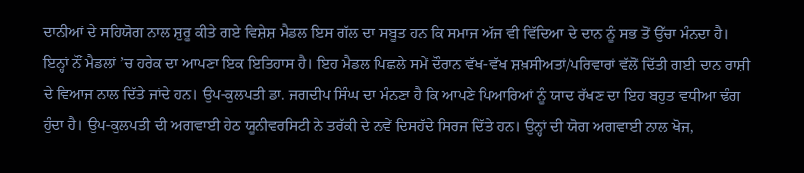ਦਾਨੀਆਂ ਦੇ ਸਹਿਯੋਗ ਨਾਲ ਸ਼ੁਰੂ ਕੀਤੇ ਗਏ ਵਿਸ਼ੇਸ਼ ਮੈਡਲ ਇਸ ਗੱਲ ਦਾ ਸਬੂਤ ਹਨ ਕਿ ਸਮਾਜ ਅੱਜ ਵੀ ਵਿੱਦਿਆ ਦੇ ਦਾਨ ਨੂੰ ਸਭ ਤੋਂ ਉੱਚਾ ਮੰਨਦਾ ਹੈ। ਇਨ੍ਹਾਂ ਨੌਂ ਮੈਡਲਾਂ ’ਚ ਹਰੇਕ ਦਾ ਆਪਣਾ ਇਕ ਇਤਿਹਾਸ ਹੈ। ਇਹ ਮੈਡਲ ਪਿਛਲੇ ਸਮੇਂ ਦੌਰਾਨ ਵੱਖ-ਵੱਖ ਸ਼ਖ਼ਸੀਅਤਾਂ/ਪਰਿਵਾਰਾਂ ਵੱਲੋਂ ਦਿੱਤੀ ਗਈ ਦਾਨ ਰਾਸ਼ੀ ਦੇ ਵਿਆਜ ਨਾਲ ਦਿੱਤੇ ਜਾਂਦੇ ਹਨ। ਉਪ-ਕੁਲਪਤੀ ਡਾ. ਜਗਦੀਪ ਸਿੰਘ ਦਾ ਮੰਨਣਾ ਹੈ ਕਿ ਆਪਣੇ ਪਿਆਰਿਆਂ ਨੂੰ ਯਾਦ ਰੱਖਣ ਦਾ ਇਹ ਬਹੁਤ ਵਧੀਆ ਢੰਗ ਹੁੰਦਾ ਹੈ। ਉਪ-ਕੁਲਪਤੀ ਦੀ ਅਗਵਾਈ ਹੇਠ ਯੂਨੀਵਰਸਿਟੀ ਨੇ ਤਰੱਕੀ ਦੇ ਨਵੇਂ ਦਿਸਹੱਦੇ ਸਿਰਜ ਦਿੱਤੇ ਹਨ। ਉਨ੍ਹਾਂ ਦੀ ਯੋਗ ਅਗਵਾਈ ਨਾਲ ਖੋਜ,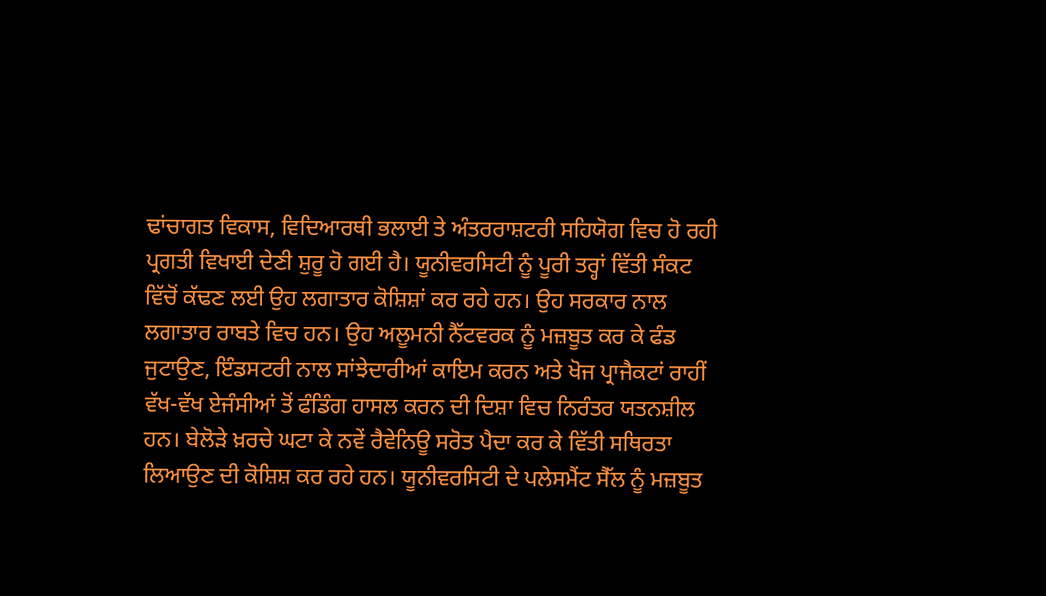ਢਾਂਚਾਗਤ ਵਿਕਾਸ, ਵਿਦਿਆਰਥੀ ਭਲਾਈ ਤੇ ਅੰਤਰਰਾਸ਼ਟਰੀ ਸਹਿਯੋਗ ਵਿਚ ਹੋ ਰਹੀ ਪ੍ਰਗਤੀ ਵਿਖਾਈ ਦੇਣੀ ਸ਼ੁਰੂ ਹੋ ਗਈ ਹੈ। ਯੂਨੀਵਰਸਿਟੀ ਨੂੰ ਪੂਰੀ ਤਰ੍ਹਾਂ ਵਿੱਤੀ ਸੰਕਟ ਵਿੱਚੋਂ ਕੱਢਣ ਲਈ ਉਹ ਲਗਾਤਾਰ ਕੋਸ਼ਿਸ਼ਾਂ ਕਰ ਰਹੇ ਹਨ। ਉਹ ਸਰਕਾਰ ਨਾਲ ਲਗਾਤਾਰ ਰਾਬਤੇ ਵਿਚ ਹਨ। ਉਹ ਅਲੂਮਨੀ ਨੈੱਟਵਰਕ ਨੂੰ ਮਜ਼ਬੂਤ ਕਰ ਕੇ ਫੰਡ ਜੁਟਾਉਣ, ਇੰਡਸਟਰੀ ਨਾਲ ਸਾਂਝੇਦਾਰੀਆਂ ਕਾਇਮ ਕਰਨ ਅਤੇ ਖੋਜ ਪ੍ਰਾਜੈਕਟਾਂ ਰਾਹੀਂ ਵੱਖ-ਵੱਖ ਏਜੰਸੀਆਂ ਤੋਂ ਫੰਡਿੰਗ ਹਾਸਲ ਕਰਨ ਦੀ ਦਿਸ਼ਾ ਵਿਚ ਨਿਰੰਤਰ ਯਤਨਸ਼ੀਲ ਹਨ। ਬੇਲੋੜੇ ਖ਼ਰਚੇ ਘਟਾ ਕੇ ਨਵੇਂ ਰੈਵੇਨਿਊ ਸਰੋਤ ਪੈਦਾ ਕਰ ਕੇ ਵਿੱਤੀ ਸਥਿਰਤਾ ਲਿਆਉਣ ਦੀ ਕੋਸ਼ਿਸ਼ ਕਰ ਰਹੇ ਹਨ। ਯੂਨੀਵਰਸਿਟੀ ਦੇ ਪਲੇਸਮੈਂਟ ਸੈੱਲ ਨੂੰ ਮਜ਼ਬੂਤ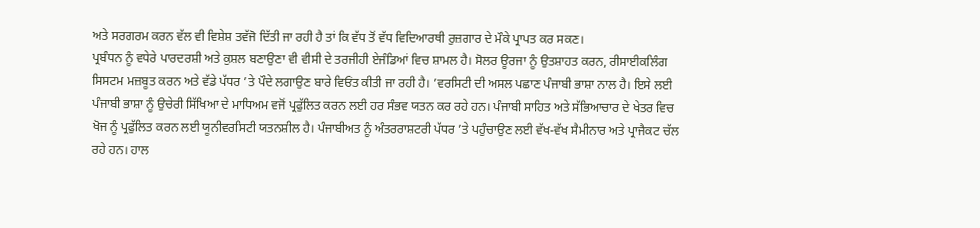ਅਤੇ ਸਰਗਰਮ ਕਰਨ ਵੱਲ ਵੀ ਵਿਸ਼ੇਸ਼ ਤਵੱਜੋ ਦਿੱਤੀ ਜਾ ਰਹੀ ਹੈ ਤਾਂ ਕਿ ਵੱਧ ਤੋਂ ਵੱਧ ਵਿਦਿਆਰਥੀ ਰੁਜ਼ਗਾਰ ਦੇ ਮੌਕੇ ਪ੍ਰਾਪਤ ਕਰ ਸਕਣ।
ਪ੍ਰਬੰਧਨ ਨੂੰ ਵਧੇਰੇ ਪਾਰਦਰਸ਼ੀ ਅਤੇ ਕੁਸ਼ਲ ਬਣਾਉਣਾ ਵੀ ਵੀਸੀ ਦੇ ਤਰਜੀਹੀ ਏਜੰਡਿਆਂ ਵਿਚ ਸ਼ਾਮਲ ਹੈ। ਸੋਲਰ ਊਰਜਾ ਨੂੰ ਉਤਸ਼ਾਹਤ ਕਰਨ, ਰੀਸਾਈਕਲਿੰਗ ਸਿਸਟਮ ਮਜ਼ਬੂਤ ਕਰਨ ਅਤੇ ਵੱਡੇ ਪੱਧਰ ’ਤੇ ਪੌਦੇ ਲਗਾਉਣ ਬਾਰੇ ਵਿਓਂਤ ਕੀਤੀ ਜਾ ਰਹੀ ਹੈ। ’ਵਰਸਿਟੀ ਦੀ ਅਸਲ ਪਛਾਣ ਪੰਜਾਬੀ ਭਾਸ਼ਾ ਨਾਲ ਹੈ। ਇਸੇ ਲਈ ਪੰਜਾਬੀ ਭਾਸ਼ਾ ਨੂੰ ਉਚੇਰੀ ਸਿੱਖਿਆ ਦੇ ਮਾਧਿਅਮ ਵਜੋਂ ਪ੍ਰਫੁੱਲਿਤ ਕਰਨ ਲਈ ਹਰ ਸੰਭਵ ਯਤਨ ਕਰ ਰਹੇ ਹਨ। ਪੰਜਾਬੀ ਸਾਹਿਤ ਅਤੇ ਸੱਭਿਆਚਾਰ ਦੇ ਖੇਤਰ ਵਿਚ ਖੋਜ ਨੂੰ ਪ੍ਰਫੁੱਲਿਤ ਕਰਨ ਲਈ ਯੂਨੀਵਰਸਿਟੀ ਯਤਨਸ਼ੀਲ ਹੈ। ਪੰਜਾਬੀਅਤ ਨੂੰ ਅੰਤਰਰਾਸ਼ਟਰੀ ਪੱਧਰ ’ਤੇ ਪਹੁੰਚਾਉਣ ਲਈ ਵੱਖ-ਵੱਖ ਸੈਮੀਨਾਰ ਅਤੇ ਪ੍ਰਾਜੈਕਟ ਚੱਲ ਰਹੇ ਹਨ। ਹਾਲ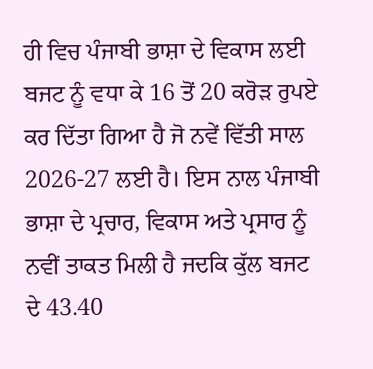ਹੀ ਵਿਚ ਪੰਜਾਬੀ ਭਾਸ਼ਾ ਦੇ ਵਿਕਾਸ ਲਈ ਬਜਟ ਨੂੰ ਵਧਾ ਕੇ 16 ਤੋਂ 20 ਕਰੋੜ ਰੁਪਏ ਕਰ ਦਿੱਤਾ ਗਿਆ ਹੈ ਜੋ ਨਵੇਂ ਵਿੱਤੀ ਸਾਲ 2026-27 ਲਈ ਹੈ। ਇਸ ਨਾਲ ਪੰਜਾਬੀ ਭਾਸ਼ਾ ਦੇ ਪ੍ਰਚਾਰ, ਵਿਕਾਸ ਅਤੇ ਪ੍ਰਸਾਰ ਨੂੰ ਨਵੀਂ ਤਾਕਤ ਮਿਲੀ ਹੈ ਜਦਕਿ ਕੁੱਲ ਬਜਟ ਦੇ 43.40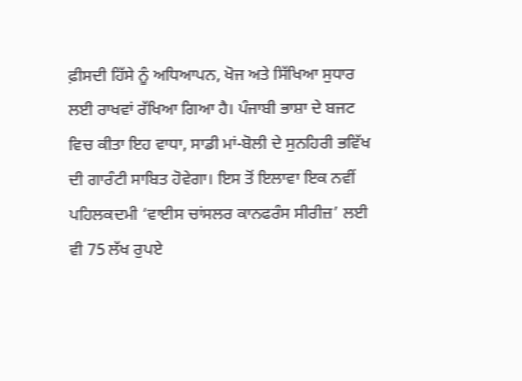ਫ਼ੀਸਦੀ ਹਿੱਸੇ ਨੂੰ ਅਧਿਆਪਨ, ਖੋਜ ਅਤੇ ਸਿੱਖਿਆ ਸੁਧਾਰ ਲਈ ਰਾਖਵਾਂ ਰੱਖਿਆ ਗਿਆ ਹੈ। ਪੰਜਾਬੀ ਭਾਸ਼ਾ ਦੇ ਬਜਟ ਵਿਚ ਕੀਤਾ ਇਹ ਵਾਧਾ, ਸਾਡੀ ਮਾਂ-ਬੋਲੀ ਦੇ ਸੁਨਹਿਰੀ ਭਵਿੱਖ ਦੀ ਗਾਰੰਟੀ ਸਾਬਿਤ ਹੋਵੇਗਾ। ਇਸ ਤੋਂ ਇਲਾਵਾ ਇਕ ਨਵੀਂ ਪਹਿਲਕਦਮੀ ‘ਵਾਈਸ ਚਾਂਸਲਰ ਕਾਨਫਰੰਸ ਸੀਰੀਜ਼’ ਲਈ ਵੀ 75 ਲੱਖ ਰੁਪਏ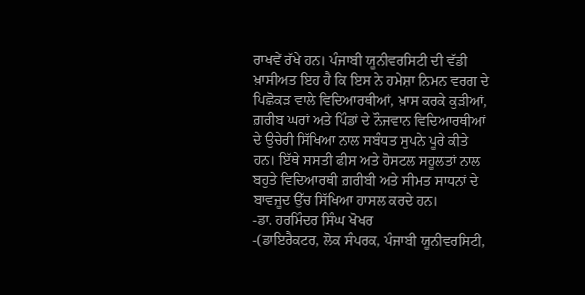ਰਾਖਵੇਂ ਰੱਖੇ ਹਨ। ਪੰਜਾਬੀ ਯੂਨੀਵਰਸਿਟੀ ਦੀ ਵੱਡੀ ਖ਼ਾਸੀਅਤ ਇਹ ਹੈ ਕਿ ਇਸ ਨੇ ਹਮੇਸ਼ਾ ਨਿਮਨ ਵਰਗ ਦੇ ਪਿਛੋਕੜ ਵਾਲੇ ਵਿਦਿਆਰਥੀਆਂ, ਖ਼ਾਸ ਕਰਕੇ ਕੁੜੀਆਂ, ਗ਼ਰੀਬ ਘਰਾਂ ਅਤੇ ਪਿੰਡਾਂ ਦੇ ਨੌਜਵਾਨ ਵਿਦਿਆਰਥੀਆਂ ਦੇ ਉਚੇਰੀ ਸਿੱਖਿਆ ਨਾਲ ਸਬੰਧਤ ਸੁਪਨੇ ਪੂਰੇ ਕੀਤੇ ਹਨ। ਇੱਥੇ ਸਸਤੀ ਫੀਸ ਅਤੇ ਹੋਸਟਲ ਸਹੂਲਤਾਂ ਨਾਲ ਬਹੁਤੇ ਵਿਦਿਆਰਥੀ ਗ਼ਰੀਬੀ ਅਤੇ ਸੀਮਤ ਸਾਧਨਾਂ ਦੇ ਬਾਵਜੂਦ ਉੱਚ ਸਿੱਖਿਆ ਹਾਸਲ ਕਰਦੇ ਹਨ।
-ਡਾ. ਹਰਮਿੰਦਰ ਸਿੰਘ ਖੋਖਰ
-(ਡਾਇਰੈਕਟਰ, ਲੋਕ ਸੰਪਰਕ, ਪੰਜਾਬੀ ਯੂਨੀਵਰਸਿਟੀ,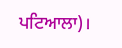ਪਟਿਆਲਾ)।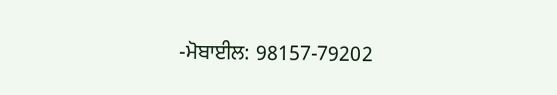-ਮੋਬਾਈਲ: 98157-79202